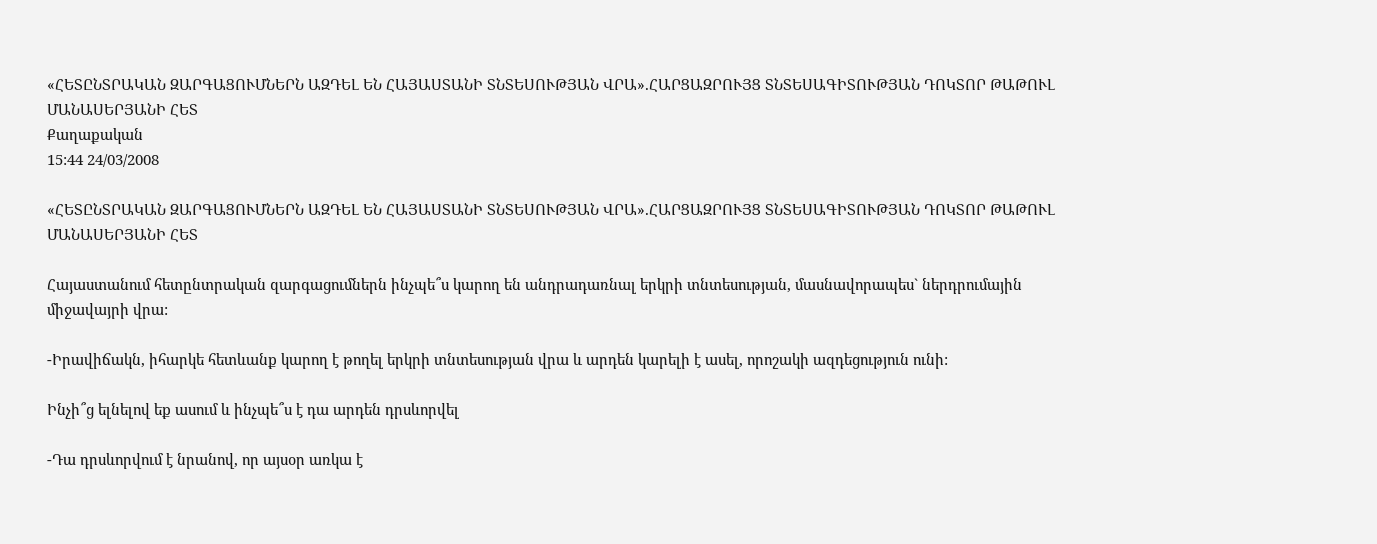«ՀԵՏԸՆՏՐԱԿԱՆ ԶԱՐԳԱՑՈՒՄՆԵՐՆ ԱԶԴԵԼ ԵՆ ՀԱՅԱՍՏԱՆԻ ՏՆՏԵՍՈՒԹՅԱՆ ՎՐԱ».ՀԱՐՑԱԶՐՈՒՅՑ ՏՆՏԵՍԱԳԻՏՈՒԹՅԱՆ ԴՈԿՏՈՐ ԹԱԹՈՒԼ ՄԱՆԱՍԵՐՅԱՆԻ ՀԵՏ
Քաղաքական
15:44 24/03/2008

«ՀԵՏԸՆՏՐԱԿԱՆ ԶԱՐԳԱՑՈՒՄՆԵՐՆ ԱԶԴԵԼ ԵՆ ՀԱՅԱՍՏԱՆԻ ՏՆՏԵՍՈՒԹՅԱՆ ՎՐԱ».ՀԱՐՑԱԶՐՈՒՅՑ ՏՆՏԵՍԱԳԻՏՈՒԹՅԱՆ ԴՈԿՏՈՐ ԹԱԹՈՒԼ ՄԱՆԱՍԵՐՅԱՆԻ ՀԵՏ

Հայաստանում հետընտրական զարգացումներն ինչպե՞ս կարող են անդրադառնալ երկրի տնտեսության, մասնավորապես` ներդրումային միջավայրի վրա:

-Իրավիճակն, իհարկե հետևանք կարող է թողել երկրի տնտեսության վրա և արդեն կարելի է ասել, որոշակի ազդեցություն ունի:

Ինչի՞ց ելնելով եք ասում և ինչպե՞ս է դա արդեն դրսևորվել

-Դա դրսևորվում է նրանով, որ այսօր առկա է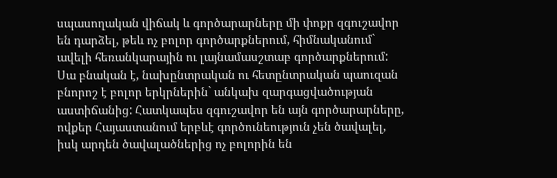սպասողական վիճակ և գործարարները մի փոքր զգուշավոր են դարձել, թեև ոչ բոլոր գործարքներում, հիմնականում` ավելի հեռանկարային ու լայնամասշտաբ գործարքներում: Սա բնական է, նախընտրական ու հետընտրական պաուզան բնորոշ է բոլոր երկրներին` անկախ զարգացվածության աստիճանից: Հատկապես զգուշավոր են այն գործարարները, ովքեր Հայաստանում երբևէ գործունեություն չեն ծավալել, իսկ արդեն ծավալածներից ոչ բոլորին են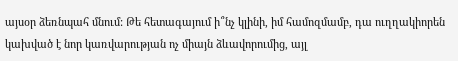այսօր ձեռնպահ մնում: Թե հետագայում ի՞նչ կլինի, իմ համոզմամբ, դա ուղղակիորեն կախված է նոր կառվարության ոչ միայն ձևավորումից, այլ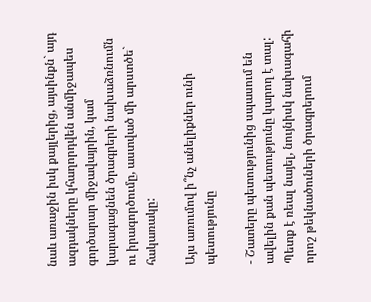նաև առաջին իսկ քայլերից, այսինքն` այդ ազդակները կհաղորդվեն անմիջապես գործարար միջավայրին, կամ կարագացնեն ծրագրերի նախաձռնումն ու իրագործումը, աստված մի արստծե` հակառակը:

Այս առումով ի՞նչ անելիքներ ունի պետությունը

- Շատերը պետությունից սպասում են ավելին քան պետությունը կարող է տալ: Պետք է ռեալ նայել, նույնիսկ նախագահի որոշ թեկնածուների ծրագրերում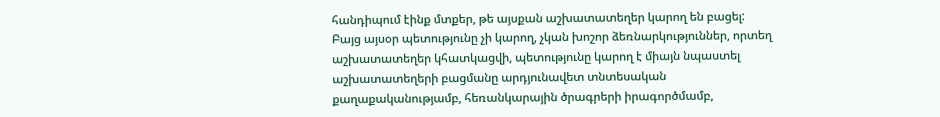հանդիպում էինք մտքեր, թե այսքան աշխատատեղեր կարող են բացել:
Բայց այսօր պետությունը չի կարող, չկան խոշոր ձեռնարկություններ, որտեղ աշխատատեղեր կհատկացվի, պետությունը կարող է միայն նպաստել աշխատատեղերի բացմանը արդյունավետ տնտեսական քաղաքականությամբ, հեռանկարային ծրագրերի իրագործմամբ,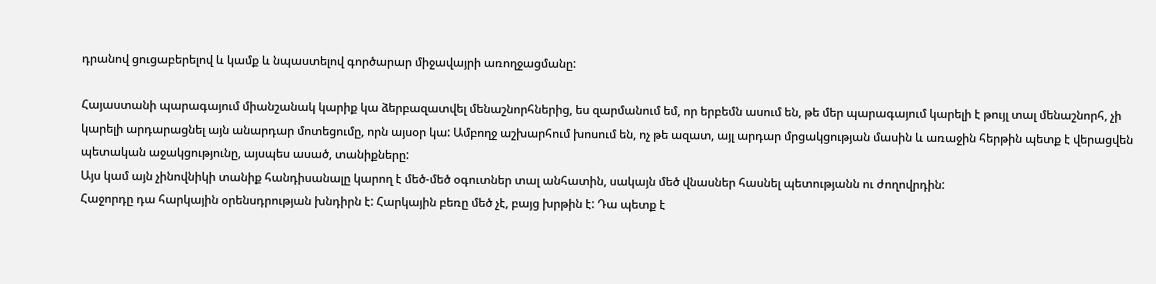դրանով ցուցաբերելով և կամք և նպաստելով գործարար միջավայրի առողջացմանը:

Հայաստանի պարագայում միանշանակ կարիք կա ձերբազատվել մենաշնորհներից, ես զարմանում եմ, որ երբեմն ասում են, թե մեր պարագայում կարելի է թույլ տալ մենաշնորհ, չի կարելի արդարացնել այն անարդար մոտեցումը, որն այսօր կա: Ամբողջ աշխարհում խոսում են, ոչ թե ազատ, այլ արդար մրցակցության մասին և առաջին հերթին պետք է վերացվեն պետական աջակցությունը, այսպես ասած, տանիքները:
Այս կամ այն չինովնիկի տանիք հանդիսանալը կարող է մեծ-մեծ օգուտներ տալ անհատին, սակայն մեծ վնասներ հասնել պետությանն ու ժողովրդին:
Հաջորդը դա հարկային օրենսդրության խնդիրն է: Հարկային բեռը մեծ չէ, բայց խրթին է: Դա պետք է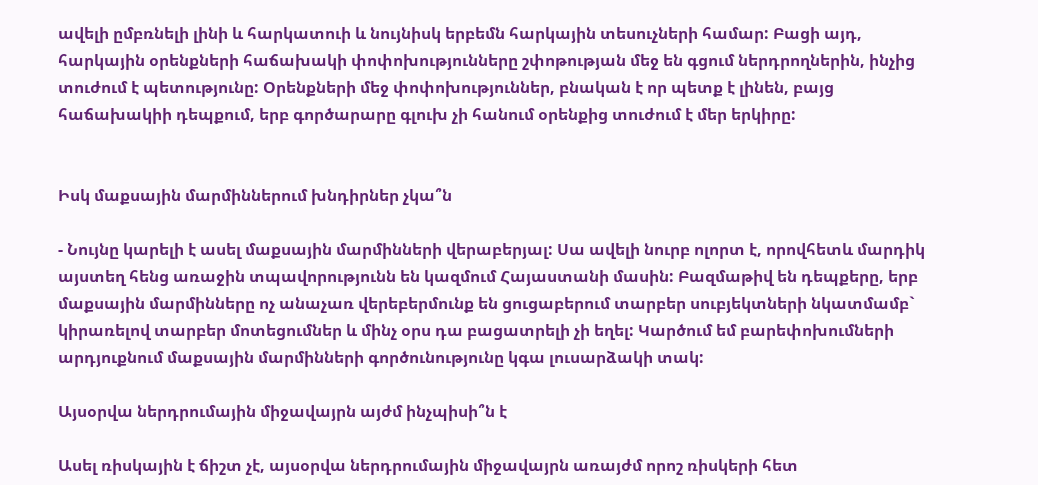ավելի ըմբռնելի լինի և հարկատուի և նույնիսկ երբեմն հարկային տեսուչների համար: Բացի այդ, հարկային օրենքների հաճախակի փոփոխությունները շփոթության մեջ են գցում ներդրողներին, ինչից տուժում է պետությունը: Օրենքների մեջ փոփոխություններ, բնական է որ պետք է լինեն, բայց հաճախակիի դեպքում, երբ գործարարը գլուխ չի հանում օրենքից տուժում է մեր երկիրը:


Իսկ մաքսային մարմիններում խնդիրներ չկա՞ն

- Նույնը կարելի է ասել մաքսային մարմինների վերաբերյալ: Սա ավելի նուրբ ոլորտ է, որովհետև մարդիկ այստեղ հենց առաջին տպավորությունն են կազմում Հայաստանի մասին: Բազմաթիվ են դեպքերը, երբ մաքսային մարմինները ոչ անաչառ վերեբերմունք են ցուցաբերում տարբեր սուբյեկտների նկատմամբ` կիրառելով տարբեր մոտեցումներ և մինչ օրս դա բացատրելի չի եղել: Կարծում եմ բարեփոխումների արդյուքնում մաքսային մարմինների գործունությունը կգա լուսարձակի տակ:

Այսօրվա ներդրումային միջավայրն այժմ ինչպիսի՞ն է

Ասել ռիսկային է ճիշտ չէ, այսօրվա ներդրումային միջավայրն առայժմ որոշ ռիսկերի հետ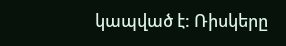կապված է: Ռիսկերը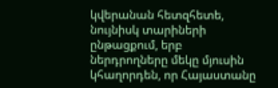կվերանան հետզհետե, նույնիսկ տարիների ընթացքում, երբ ներդրողները մեկը մյուսին կհաղորդեն, որ Հայաստանը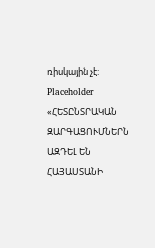ռիսկային չէ:
Placeholder
«ՀԵՏԸՆՏՐԱԿԱՆ ԶԱՐԳԱՑՈՒՄՆԵՐՆ ԱԶԴԵԼ ԵՆ ՀԱՅԱՍՏԱՆԻ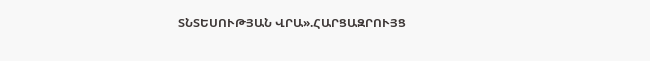ՏՆՏԵՍՈՒԹՅԱՆ ՎՐԱ».ՀԱՐՑԱԶՐՈՒՅՑ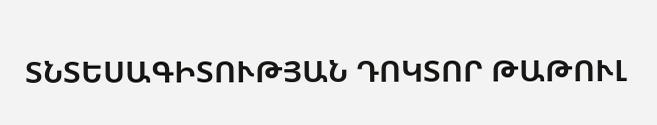ՏՆՏԵՍԱԳԻՏՈՒԹՅԱՆ ԴՈԿՏՈՐ ԹԱԹՈՒԼ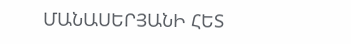ՄԱՆԱՍԵՐՅԱՆԻ ՀԵՏ